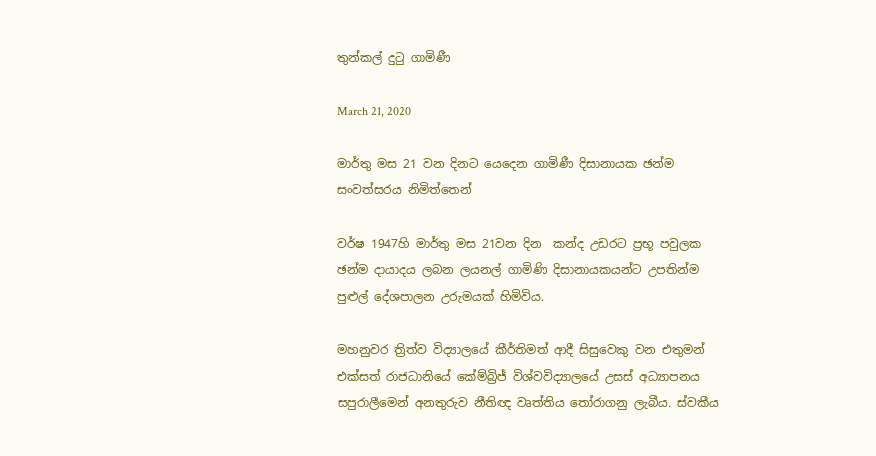තුන්කල් දුටු ගාමිණී

March 21, 2020

මාර්තු මස 21 වන දිනට යෙදෙන ගාමිණී දිසානායක ඡන්ම සංවත්සරය නිමිත්තෙන්

වර්ෂ 1947හි මාර්තු මස 21වන දින  කන්ද උඩරට ප්‍රභූ පවුලක ඡන්ම දායාදය ලබන ලයනල් ගාමිණි දිසානායකයන්ට උපතින්ම පුළුල් දේශපාලන උරුමයක් හිමිවිය.

මහනුවර ත්‍රිත්ව විද්‍යාලයේ කීර්තිමත් ආදී සිසුවෙකු වන එතුමන් එක්සත් රාජධානියේ කේම්බ්‍රිජ් විශ්වවිද්‍යාලයේ උසස් අධ්‍යාපනය සපුරාලීමෙන් අනතුරුව නීතිඥ වෘත්තිය තෝරාගනු ලැබීය. ස්වකීය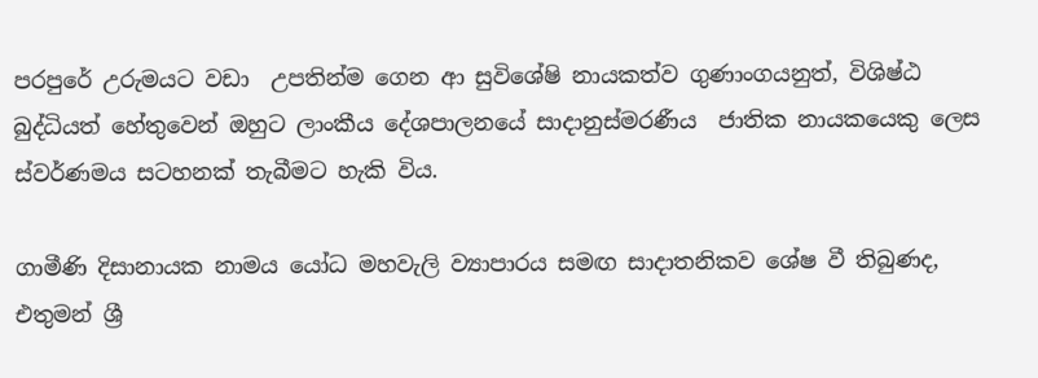පරපුරේ උරුමයට වඩා  උපතින්ම ගෙන ආ සුවිශේෂි නායකත්ව ගුණාංගයනුත්, විශිෂ්ඨ බුද්ධියත් හේතුවෙන් ඔහුට ලාංකීය දේශපාලනයේ සාදානුස්මරණීය  ජාතික නායකයෙකු ලෙස ස්වර්ණමය සටහනක් තැබීමට හැකි විය.

ගාමීණි දිසානායක නාමය යෝධ මහවැලි ව්‍යාපාරය සමඟ සාදාතනිකව ශේෂ වී තිබුණද, එතුමන් ශ්‍රී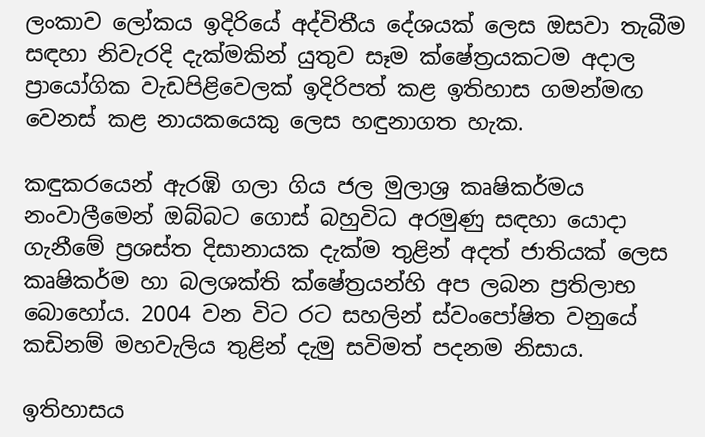ලංකාව ලෝකය ඉදිරියේ අද්විතීය දේශයක් ලෙස ඔසවා තැබීම සඳහා නිවැරදි දැක්මකින් යුතුව සෑම ක්ෂේත්‍රයකටම අදාල ප්‍රායෝගික වැඩපිළිවෙලක් ඉදිරිපත් කළ ඉතිහාස ගමන්මඟ වෙනස් කළ නායකයෙකු ලෙස හඳුනාගත හැක.

කඳුකරයෙන් ඇරඹි ගලා ගිය ජල මුලාශ්‍ර කෘෂිකර්මය නංවාලීමෙන් ඔබ්බට ගොස් බහුවිධ අරමුණු සඳහා යොදා ගැනීමේ ප්‍රශස්ත දිසානායක දැක්ම තුළින් අදත් ජාතියක් ලෙස කෘෂිකර්ම හා බලශක්ති ක්ෂේත්‍රයන්හි අප ලබන ප්‍රතිලාභ බොහෝය. 2004 වන විට රට සහලින් ස්වංපෝෂිත වනුයේ කඩිනම් මහවැලිය තුළින් දැමු සවිමත් පදනම නිසාය.

ඉතිහාසය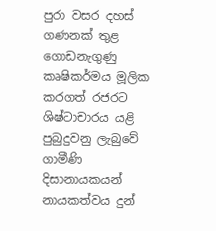පුරා වසර දහස් ගණනක් තුළ ගොඩනැගුණු කෘෂිකර්මය මූලික කරගත් රජරට ශිෂ්ටාචාරය යළි පුබුදුවනු ලැබුවේ ගාමීණි දිසානායකයන් නායකත්වය දුන්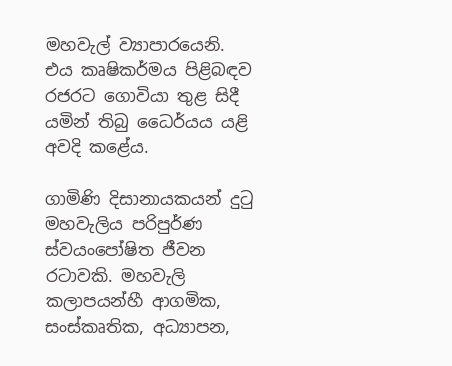මහවැල් ව්‍යාපාරයෙනි. එය කෘෂිකර්මය පිළිබඳව රජරට ගොවියා තුළ සිදී යමින් තිබු ධෛර්යය යළි අවදි කළේය.

ගාමිණි දිසානායකයන් දුටු මහවැලිය පරිපුර්ණ ස්වයංපෝෂිත ජීවන රටාවකි. මහවැලි කලාපයන්හී ආගමික, සංස්කෘතික, අධ්‍යාපන,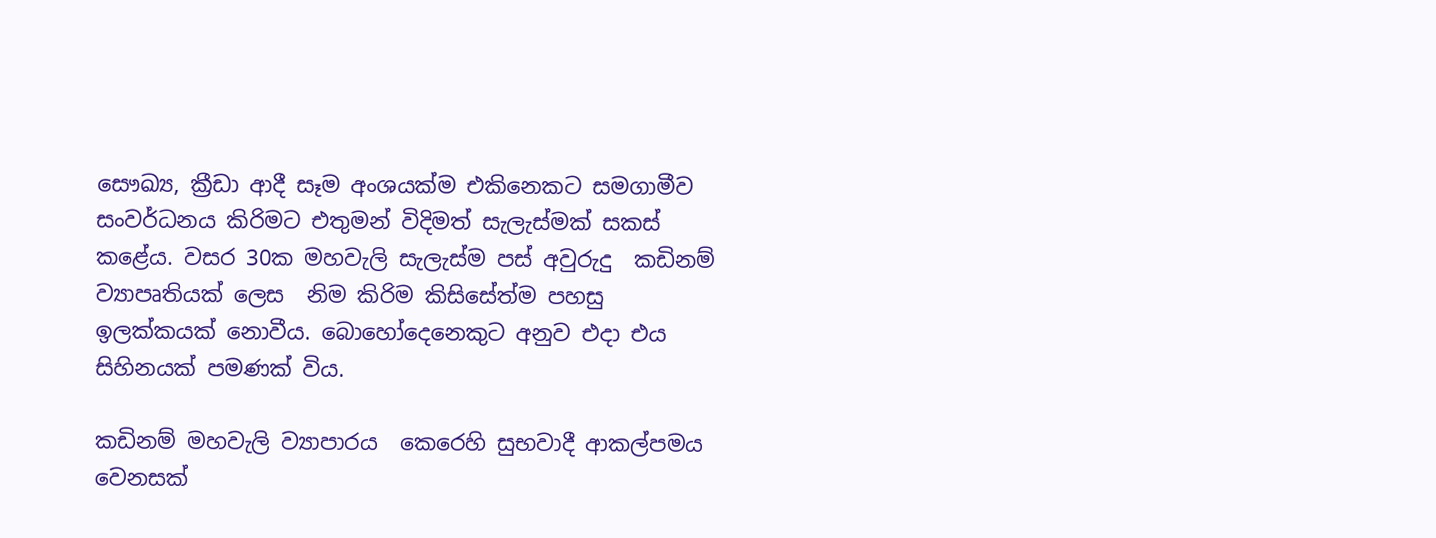සෞඛ්‍ය, ක්‍රීඩා ආදී සෑම අංශයක්ම එකිනෙකට සමගාමීව සංවර්ධනය කිරිමට එතුමන් විදිමත් සැලැස්මක් සකස් කළේය. වසර 30ක මහවැලි සැලැස්ම පස් අවුරුදු  කඩිනම් ව්‍යාපෘතියක් ලෙස  නිම කිරිම කිසිසේත්ම පහසු ඉලක්කයක් නොවීය. බොහෝදෙනෙකුට අනුව එදා එය සිහිනයක් පමණක් විය.

කඩිනම් මහවැලි ව්‍යාපාරය  කෙරෙහි සුභවාදී ආකල්පමය වෙනසක්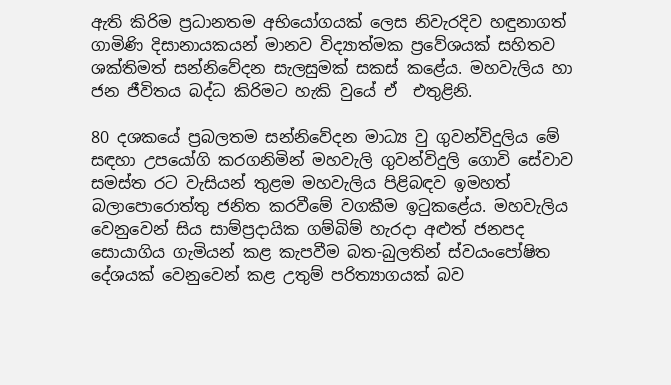ඇති කිරිම ප්‍රධානතම අභියෝගයක් ලෙස නිවැරදිව හඳුනාගත් ගාමිණි දිසානායකයන් මානව විද්‍යාත්මක ප්‍රවේශයක් සහිතව ශක්තිමත් සන්නිවේදන සැලසුමක් සකස් කළේය. මහවැලිය හා ජන ජීවිතය බද්ධ කිරිමට හැකි වුයේ ඒ  එතුළිනි.

80 දශකයේ ප්‍රබලතම සන්නිවේදන මාධ්‍ය වු ගුවන්විදුලිය මේ සඳහා උපයෝගි කරගනිමින් මහවැලි ගුවන්විදුලි ගොවි සේවාව සමස්ත රට වැසියන් තුළම මහවැලිය පිළිබඳව ඉමහත් බලාපොරොත්තු ජනිත කරවීමේ වගකීම ඉටුකළේය. මහවැලිය වෙනුවෙන් සිය සාම්ප්‍රදායික ගම්බිම් හැරදා අළුත් ජනපද සොයාගිය ගැමියන් කළ කැපවීම බත-බුලතින් ස්වයංපෝෂිත දේශයක් වෙනුවෙන් කළ උතුම් පරිත්‍යාගයක් බව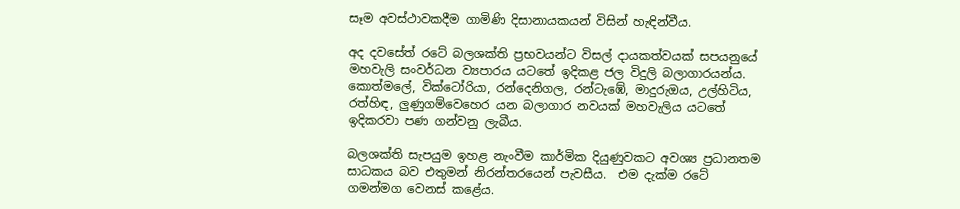සෑම අවස්ථාවකදීම ගාමිණි දිසානායකයන් විසින් හැඳින්වීය.

අද දවසේත් රටේ බලශක්ති ප්‍රභවයන්ට විසල් දායකත්වයක් සපයනුයේ මහවැලි සංවර්ධන ව්‍යපාරය යටතේ ඉදිකළ ජල විදුලි බලාගාරයන්ය. කොත්මලේ, වික්ටෝරියා, රන්දෙනිගල, රන්ටැඹේ, මාදුරුඔය, උල්හිටිය, රත්හිඳ, ලුණුගම්වෙහෙර යන බලාගාර නවයක් මහවැලිය යටතේ ඉදිකරවා පණ ගන්වනු ලැබීය.

බලශක්ති සැපයුම ඉහළ නැංවීම කාර්මික දියුණුවකට අවශ්‍ය ප්‍රධානතම සාධකය බව එතුමන් නිරන්තරයෙන් පැවසීය.  එම දැක්ම රටේ ගමන්මග වෙනස් කළේය.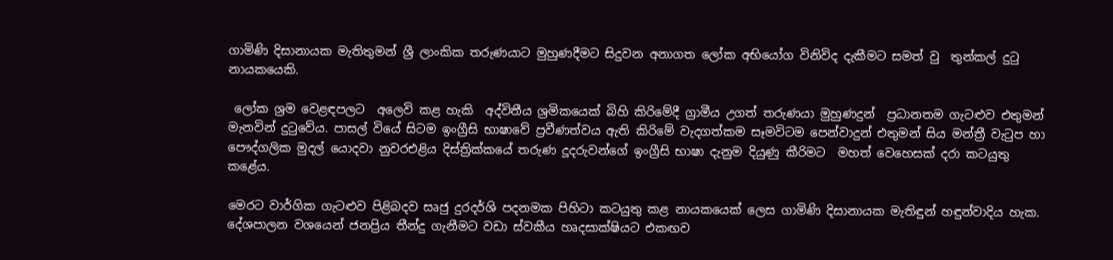ගාමිණි දිසානායක මැතිතුමන් ශ්‍රී ලාංකික තරුණයාට මුහුණදීමට සිදුවන අනාගත ලෝක අභියෝග විනිවිද දැකීමට සමත් වු  තුන්කල් දුටු  නායකයෙකි.

 ලෝක ශ්‍රම වෙළඳපලට  අලෙවි කළ හැකි  අද්විතීය ශ්‍රමිකයෙක් බිහි කිරිමේදී ග්‍රාමීය උගත් තරුණයා මුහුණදුන්  ප්‍රධානතම ගැටළුව එතුමන් මැනවින් දුටුවේය. පාසල් වියේ සිටම ඉංග්‍රීසි භාෂාවේ ප්‍රවීණත්වය ඇති කිරිමේ වැදගත්කම සෑමවිටම පෙන්වාදුන් එතුමන් සිය මන්ත්‍රී වැටුප හා පෞද්ගලික මුදල් යොදවා නුවරඑළිය දිස්ත්‍රික්කයේ තරුණ දූදරුවන්ගේ ඉංග්‍රීසි භාෂා දැනුම දියුණු කීරිමට  මහත් වෙහෙසක් දරා කටයුතු කළේය.

මෙරට වාර්ගික ගැටළුව පිළිබදව සෘජු දුරදර්ශි පදනමක පිහිටා කටයුතු කළ නායකයෙක් ලෙස ගාමිණි දිසානායක මැතිඳුන් හඳුන්වාදිය හැක. දේශපාලන වශයෙන් ජනප්‍රිය තීන්දු ගැනීමට වඩා ස්වකීය හෘදසාක්ෂියට එකඟව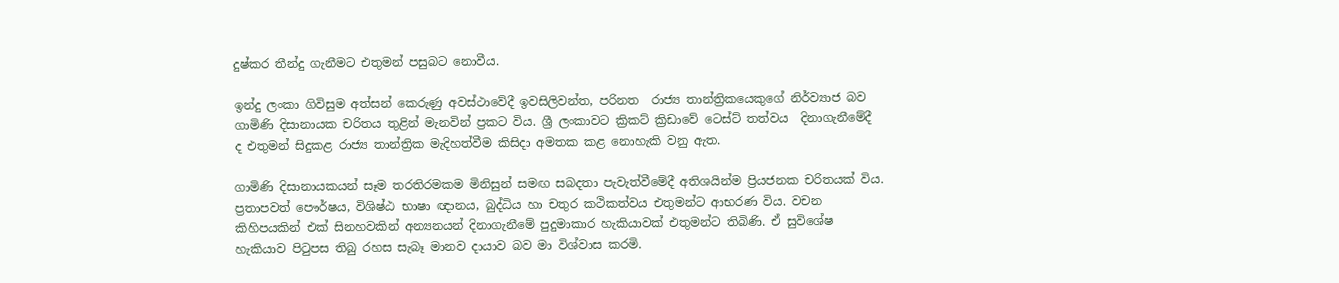දුෂ්කර තීන්දු ගැනීමට එතුමන් පසුබට නොවීය.

ඉන්දු ලංකා ගිවිසුම අත්සන් කෙරුණු අවස්ථාවේදී ඉවසිලිවන්ත, පරිනත  රාජ්‍ය තාන්ත්‍රිකයෙකුගේ නිර්ව්‍යාජ බව ගාමිණි දිසානායක චරිතය තුළින් මැනවින් ප්‍රකට විය. ශ්‍රී ලංකාවට ක්‍රිකට් ක්‍රිඩාවේ ටෙස්ට් තත්වය  දිනාගැනීමේදී ද එතුමන් සිදුකළ රාජ්‍ය තාන්ත්‍රික මැදිහත්වීම කිසිදා අමතක කළ නොහැකි වනු ඇත.

ගාමිණි දිසානායකයන් සෑම තරතිරමකම මිනිසුන් සමඟ සබදතා පැවැත්වීමේදී අතිශයින්ම ප්‍රියජනක චරිතයක් විය. ප්‍රතාපවත් පෞර්ෂය, විශිෂ්ඨ භාෂා ඥානය, බුද්ධිය හා චතුර කථිකත්වය එතුමන්ට ආභරණ විය. වචන කිහිපයකින් එක් සිනහවකින් අන්‍යනයන් දිනාගැනීමේ පුදුමාකාර හැකියාවක් එතුමන්ට තිබිණි. ඒ සුවිශේෂ හැකියාව පිටුපස තිබු රහස සැබෑ මානව දායාව බව මා විශ්වාස කරමි.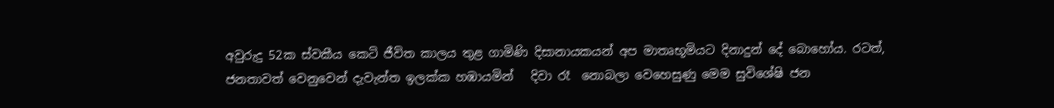අවුරුදු 52ක ස්වකීය කෙටි ජීවිත කාලය තුළ ගාමිණි දිසානායකයන් අප මාතෘභූමියට දිනාදුන් දේ බොහෝය. රටත්, ජනතාවත් වෙනුවෙන් දැවැන්ත ඉලක්ක හඹායමින්   දිවා රෑ  නොබලා වෙහෙසුණු මෙම සුවිශේෂි ජන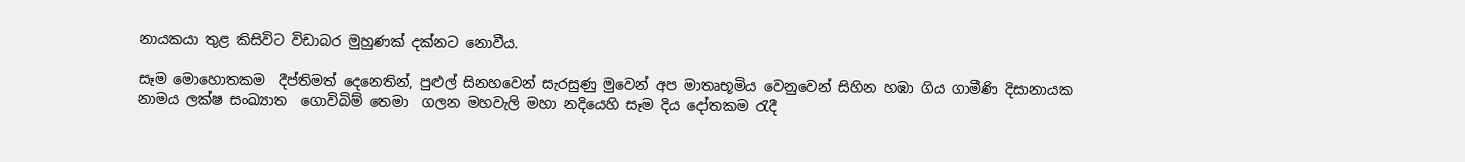නායකයා තුළ කිසිවිට විඩාබර මුහුණක් දක්නට නොවීය.

සෑම මොහොතකම  දීප්තිමත් දෙනෙතින්, පුළුල් සිනහවෙන් සැරසුණු මුවෙන් අප මාතෘභූමිය වෙනුවෙන් සිහින හඹා ගිය ගාමීණි දිසානායක නාමය ලක්ෂ සංඛ්‍යාත  ගොවිබිම් තෙමා  ගලන මහවැලි මහා නදියෙහි සෑම දිය දෝතකම රැදී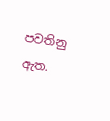පවතිනු ඇත.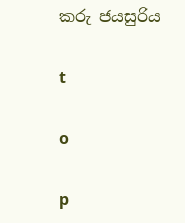කරු ජයසුරිය

t

o

p